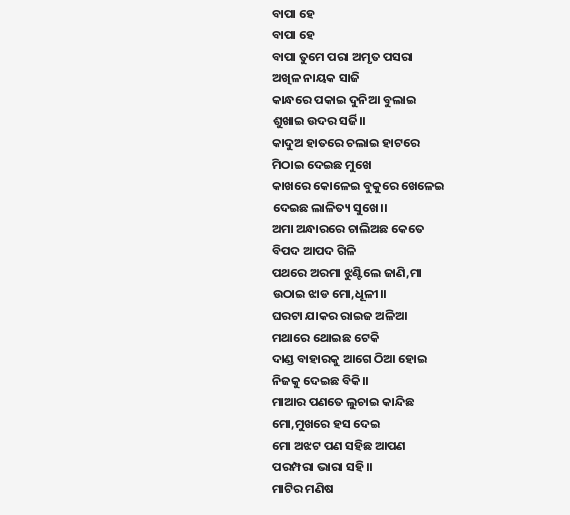ବାପା ହେ
ବାପା ହେ
ବାପା ତୁମେ ପରା ଅମୃତ ପସରା
ଅଖିଳ ନାୟକ ସାଜି
କାନ୍ଧରେ ପକାଇ ଦୁନିଆ ବୁଲାଇ
ଶୁଖାଇ ଉଦର ସର୍ଜି।।
କାଦୁଅ ହାତରେ ଚଲାଇ ହାଟରେ
ମିଠାଇ ଦେଇଛ ମୁଖେ
କାଖରେ କୋଳେଇ ବୁକୁରେ ଖେଳେଇ
ଦେଇଛ ଲାଳିତ୍ୟ ସୁଖେ।।
ଅମା ଅନ୍ଧାରରେ ଚାଲିଅଛ କେତେ
ବିପଦ ଆପଦ ଗିଳି
ପଥରେ ଅରମା ଝୁଣ୍ଟିଲେ ଜାଣି,ମା
ଉଠାଇ ଝାଡ ମୋ,ଧୂଳୀ।।
ଘରଟା ଯାକର ରାଇଜ ଅଳିଆ
ମଥାରେ ଥୋଇଛ ଟେକି
ଦାଣ୍ଡ ବାହାରକୁ ଆଗେ ଠିଆ ହୋଇ
ନିଜକୁ ଦେଇଛ ବିକି।।
ମାଆର ପଣତେ ଲୁଚାଇ କାନ୍ଦିଛ
ମୋ,ମୁଖରେ ହସ ଦେଇ
ମୋ ଅଝଟ ପଣ ସହିଛ ଆପଣ
ପରମ୍ପରା ଭାରା ସହି।।
ମାଟିର ମଣିଷ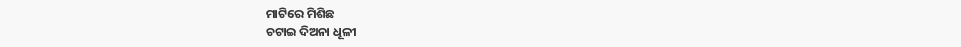ମାଟିରେ ମିଶିଛ
ଚଟାଇ ଦିଅନା ଧୂଳୀ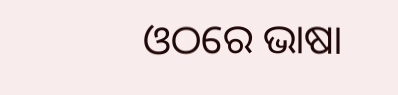ଓଠରେ ଭାଷା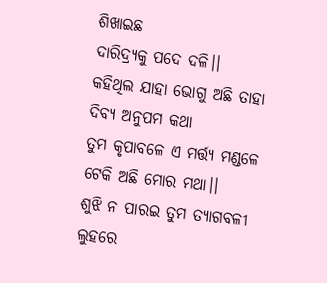ଶିଖାଇଛ
ଦାରିଦ୍ର୍ୟକୁ ପଦେ ଦଳି।।
କହିଥିଲ ଯାହା ଭୋଗୁ ଅଛି ତାହା
ଦିବ୍ୟ ଅନୁପମ କଥା
ତୁମ କୃପାବଳେ ଏ ମର୍ତ୍ତ୍ୟ ମଣ୍ଡଳେ
ଟେକି ଅଛି ମୋର ମଥା।।
ଶୁଝି ନ ପାରଇ ତୁମ ତ୍ୟାଗବଳୀ
ଲୁହରେ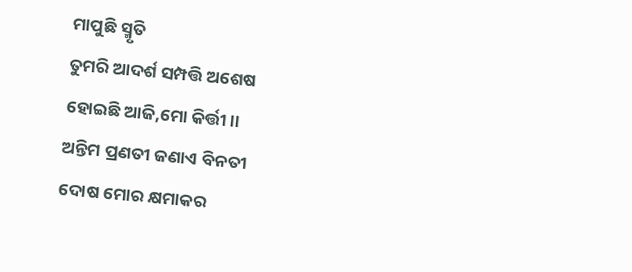ମାପୁଛି ସ୍ମୃତି
ତୁମରି ଆଦର୍ଶ ସମ୍ପତ୍ତି ଅଶେଷ
ହୋଇଛି ଆଜି,ମୋ କିର୍ତ୍ତୀ।।
ଅନ୍ତିମ ପ୍ରଣତୀ ଜଣାଏ ବିନତୀ
ଦୋଷ ମୋର କ୍ଷମାକର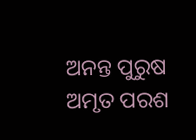ଅନନ୍ତ ପୁରୁଷ ଅମୃତ ପରଶ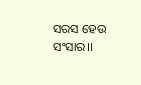ସରସ ହେଉ ସଂସାର।।